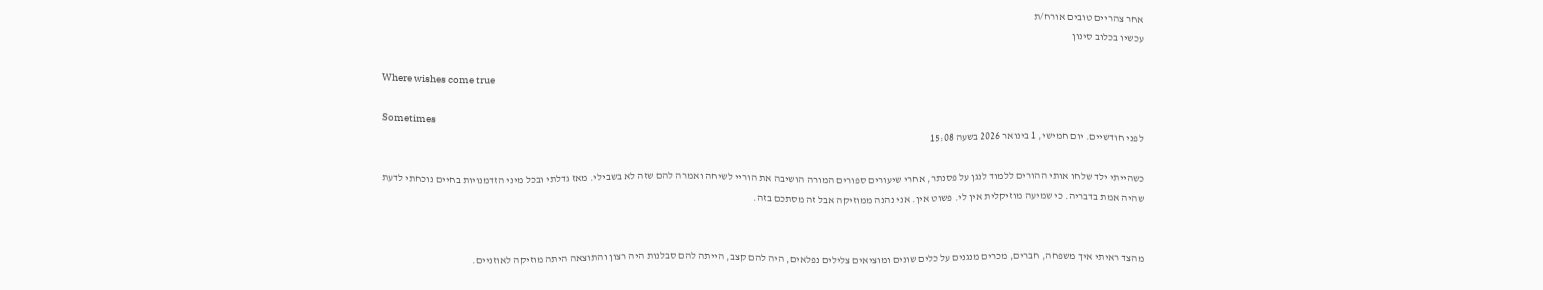אחר צהריים טובים אורח/ת
עכשיו בכלוב סינון

Where wishes come true

Sometimes
לפני חודשיים. יום חמישי, 1 בינואר 2026 בשעה 15:08

כשהייתי ילד שלחו אותי ההורים ללמוד לנגן על פסנתר, אחרי שיעורים ספורים המורה הושיבה את הוריי לשיחה ואמרה להם שזה לא בשבילי. מאז גדלתי ובכל מיני הזדמנויות בחיים נוכחתי לדעת שהיה אמת בדבריה. כי שמיעה מוזיקלית אין לי. פשוט אין. אני נהנה ממוזיקה אבל זה מסתכם בזה.


מהצד ראיתי איך משפחה, חברים, מכרים מנגנים על כלים שונים ומוציאים צלילים נפלאים, היה להם קצב, הייתה להם סבלנות היה רצון והתוצאה היתה מוזיקה לאוזניים.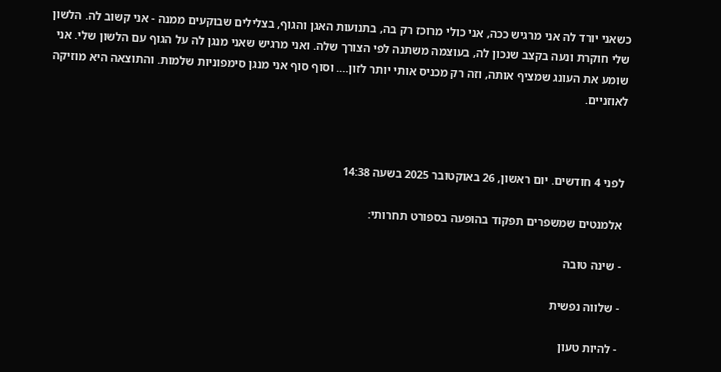כשאני יורד לה אני מרגיש ככה, אני כולי מרוכז רק בה, בתנועות האגן והגוף, בצלילים שבוקעים ממנה - אני קשוב לה. הלשון שלי חוקרת ונעה בקצב שנכון לה, בעוצמה משתנה לפי הצורך שלה. ואני מרגיש שאני מנגן לה על הגוף עם הלשון שלי. אני שומע את העונג שמציף אותה, וזה רק מכניס אותי יותר לזון…. וסוף סוף אני מנגן סימפוניות שלמות. והתוצאה היא מוזיקה לאוזניים.



לפני 4 חודשים. יום ראשון, 26 באוקטובר 2025 בשעה 14:38

אלמנטים שמשפרים תפקוד בהופעה בספורט תחרותי:

- שינה טובה

- שלווה נפשית

- להיות טעון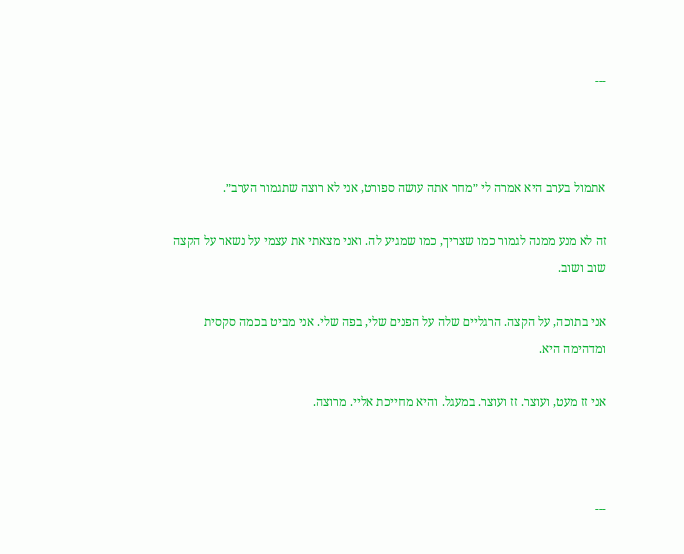---



אתמול בערב היא אמרה לי ״מחר אתה עושה ספורט, אני לא רוצה שתגמור הערב״.

זה לא מנע ממנה לגמור כמו שצריך, כמו שמגיע לה. ואני מצאתי את עצמי על נשאר על הקצה שוב ושוב.

אני בתוכה, על הקצה. הרגליים שלה על הפנים שלי, בפה שלי. אני מביט בכמה סקסית ומדהימה היא.

אני זז מעט, ועוצר. זז ועוצר. במעגל. והיא מחייכת אליי. מרוצה.



---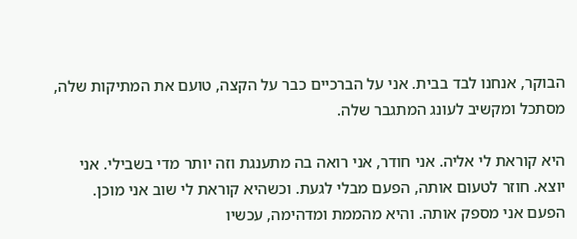הבוקר, אנחנו לבד בבית. אני על הברכיים כבר על הקצה, טועם את המתיקות שלה, מסתכל ומקשיב לעונג המתגבר שלה.

היא קוראת לי אליה. אני חודר, אני רואה בה מתענגת וזה יותר מדי בשבילי. אני יוצא. חוזר לטעום אותה, הפעם מבלי לגעת. וכשהיא קוראת לי שוב אני מוכן. הפעם אני מספק אותה. והיא מהממת ומדהימה, עכשיו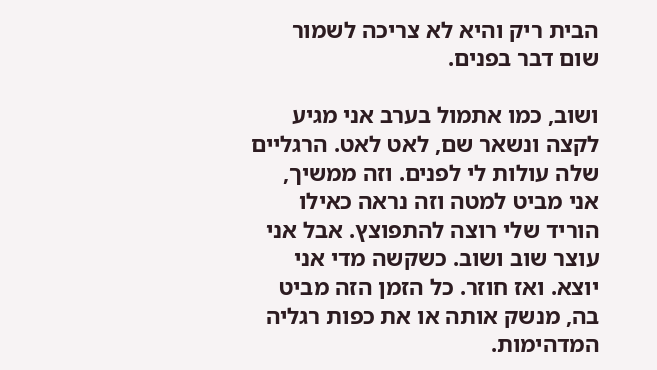הבית ריק והיא לא צריכה לשמור שום דבר בפנים.

ושוב, כמו אתמול בערב אני מגיע לקצה ונשאר שם, לאט לאט. הרגליים שלה עולות לי לפנים. וזה ממשיך, אני מביט למטה וזה נראה כאילו הוריד שלי רוצה להתפוצץ. אבל אני עוצר שוב ושוב. כשקשה מדי אני יוצא. ואז חוזר. כל הזמן הזה מביט בה, מנשק אותה או את כפות רגליה המדהימות.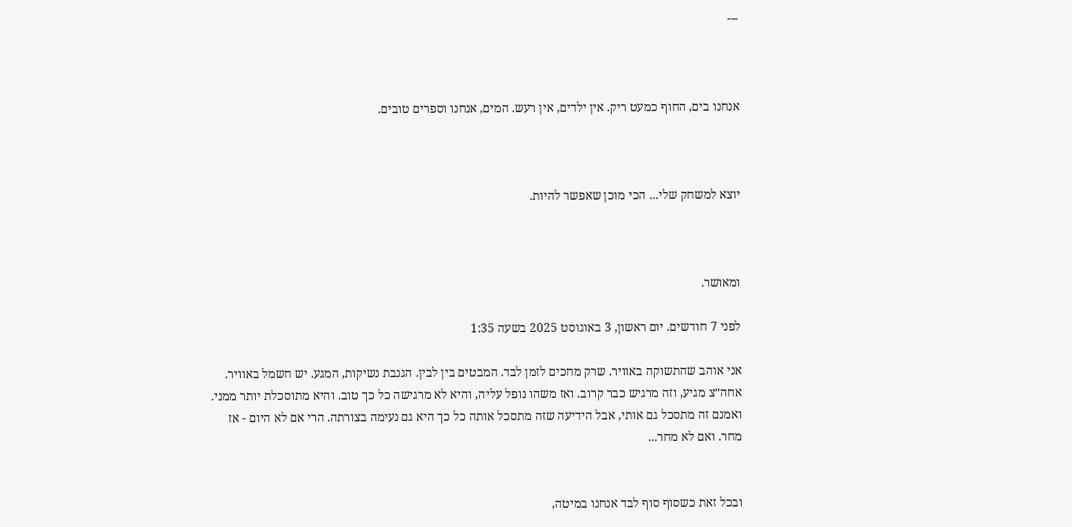---



אנחנו בים, החוף כמעט ריק. אין ילדים, אין רעש. המים, אנחנו וספרים טובים.



יוצא למשחק שלי... הכי מוכן שאפשר להיות.



ומאושר.

לפני 7 חודשים. יום ראשון, 3 באוגוסט 2025 בשעה 1:35

אני אוהב שהתשוקה באוויר. שרק מחכים לזמן לבד. המבטים בין לבין. הגנבת נשיקות, המגע. יש חשמל באוויר. אחה״צ מגיע, וזה מרגיש כבר קרוב. ואז משהו נופל עליה, והיא לא מרגישה כל כך טוב. והיא מתוסכלת יותר ממני. ואמנם זה מתסכל גם אותי, אבל הידיעה שזה מתסכל אותה כל כך היא גם נעימה בצורתה. הרי אם לא היום - אז מחר. ואם לא מחר...


ובכל זאת כשסוף סוף לבד אנחנו במיטה,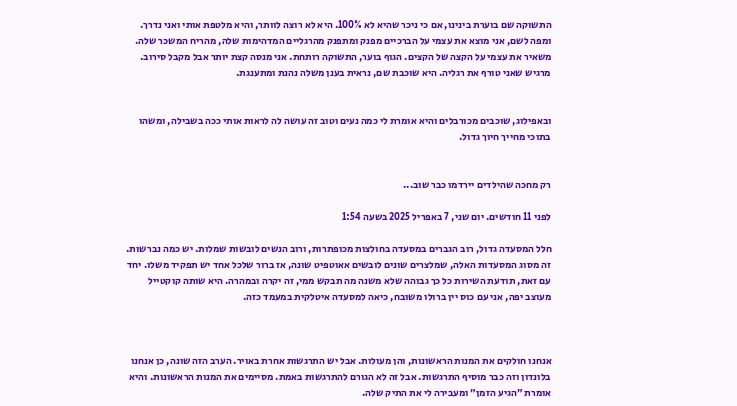התשוקה שם בוערת בינינו, אם כי ניכר שהיא לא 100%. היא לא רוצה לוותר, והיא מלטפת אותי ואני נדרך. ומפה לשם, אני מוצא את עצמי על הברכיים מפנק ומתפנק מהרגליים המדהימות שלה, מהריח המשכר שלה. משאיר את עצמי על הקצה של הקצים. הגוף בוער, התשוקה רותחת. אני מנסה קצת יותר אבל מקבל סירוב. מרגיש שאני טורף את רגליה. היא שוכבת שם, נראית בענן משלה נהנת ומתענגת.


ובאפילוג, שוכבים מכורבלים והיא אומרת לי כמה נעים וטוב זה עושה לה לראות אותי ככה בשבילה, ומשהו בתוכי מחייך חיוך גדול.


רק מחכה שהילדים יירדמו כבר שוב...

לפני 11 חודשים. יום שני, 7 באפריל 2025 בשעה 1:54

חלל המסעדה גדול, רוב הגברים במסעדה בחולצות מכופתרות, ורוב הנשים לובשות שמלות. יש כמה נברשות. זה מסוג המסעדות האלה, שמלצרים שונים לובשים אאוטפיט שונה, אז ברור שלכל אחד יש תפקיד משלו. יחד עם זאת, תודעת השירות כל כך גבוהה שלא משנה מה תבקש ממי, זה יקרה ובמהרה. היא שותה קוקטייל מעוצב יפה, אני עם כוס יין ברולו משובח, כיאה למסעדה איטלקית במעמד כזה.



אנחנו חולקים את המנות הראשונות, והן מעולות. אבל יש התרגשות אחרת באויר. הערב הזה שונה, כן אנחנו בלונדון וזה כבר מוסיף התרגשות. אבל זה לא הגורם להתרגשות באמת. מסיימים את המנות הראשונות. והיא אומרת ״הגיע הזמן״ ומעבירה לי את התיק שלה.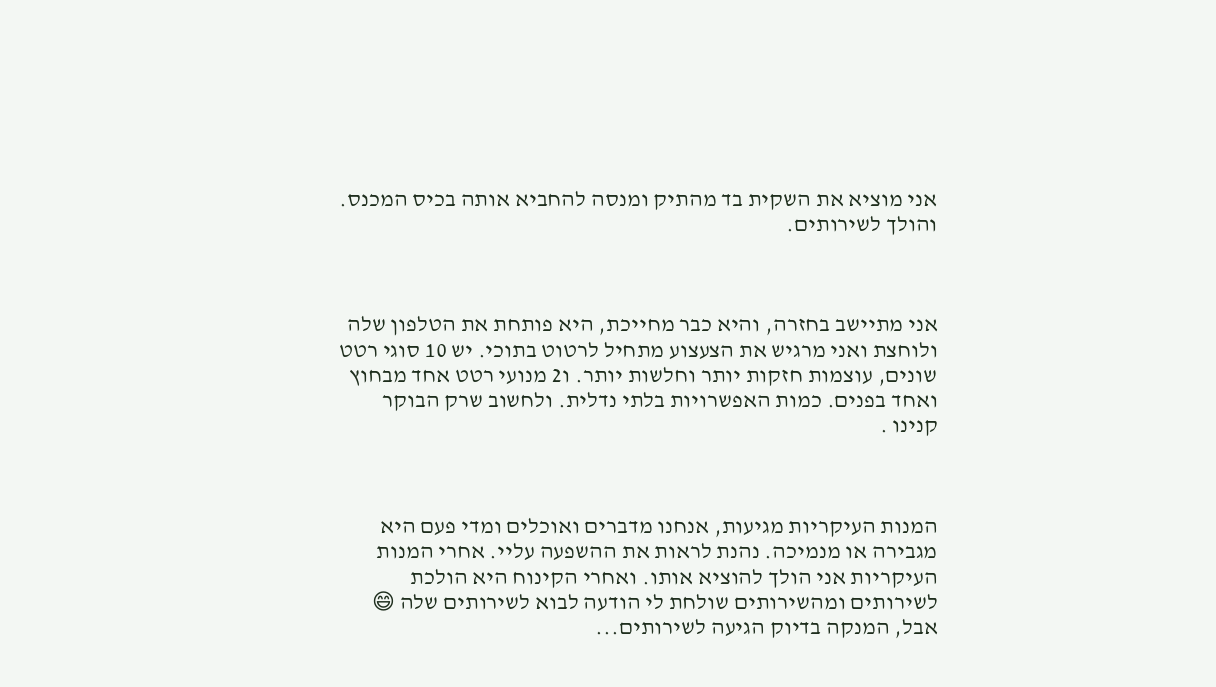אני מוציא את השקית בד מהתיק ומנסה להחביא אותה בכיס המכנס. והולך לשירותים.



אני מתיישב בחזרה, והיא כבר מחייכת, היא פותחת את הטלפון שלה ולוחצת ואני מרגיש את הצעצוע מתחיל לרטוט בתוכי. יש 10 סוגי רטט שונים, עוצמות חזקות יותר וחלשות יותר. ו2 מנועי רטט אחד מבחוץ ואחד בפנים. כמות האפשרויות בלתי נדלית. ולחשוב שרק הבוקר קנינו .



המנות העיקריות מגיעות, אנחנו מדברים ואוכלים ומדי פעם היא מגבירה או מנמיכה. נהנת לראות את ההשפעה עליי. אחרי המנות העיקריות אני הולך להוציא אותו. ואחרי הקינוח היא הולכת לשירותים ומהשירותים שולחת לי הודעה לבוא לשירותים שלה 😄 אבל, המנקה בדיוק הגיעה לשירותים...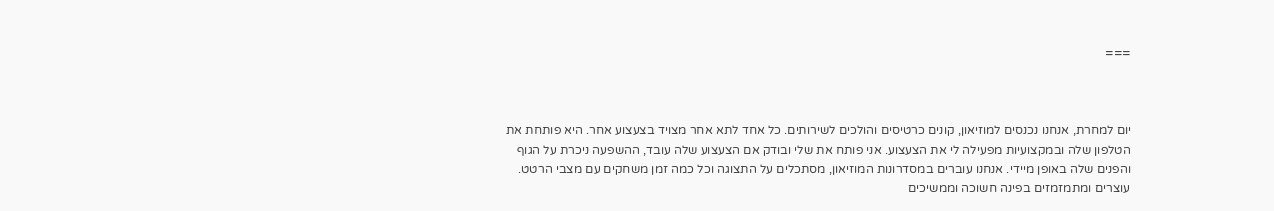===



יום למחרת, אנחנו נכנסים למוזיאון, קונים כרטיסים והולכים לשירותים. כל אחד לתא אחר מצויד בצעצוע אחר. היא פותחת את הטלפון שלה ובמקצועיות מפעילה לי את הצעצוע. אני פותח את שלי ובודק אם הצעצוע שלה עובד, ההשפעה ניכרת על הגוף והפנים שלה באופן מיידי. אנחנו עוברים במסדרונות המוזיאון, מסתכלים על התצוגה וכל כמה זמן משחקים עם מצבי הרטט. עוצרים ומתמזמזים בפינה חשוכה וממשיכים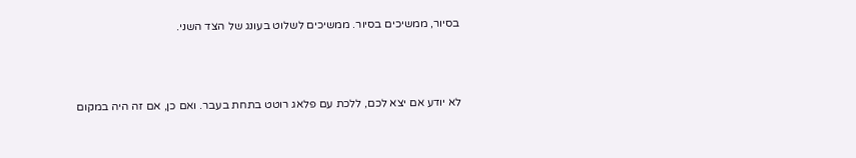בסיור, ממשיכים בסיור. ממשיכים לשלוט בעונג של הצד השני.



לא יודע אם יצא לכם, ללכת עם פלאג רוטט בתחת בעבר. ואם כן, אם זה היה במקום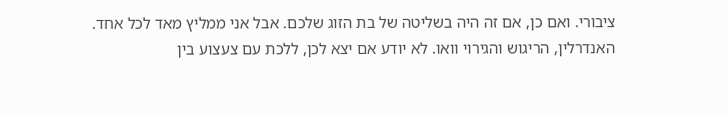ציבורי. ואם כן, אם זה היה בשליטה של בת הזוג שלכם. אבל אני ממליץ מאד לכל אחד. האנדרלין, הריגוש והגירוי וואו. לא יודע אם יצא לכן, ללכת עם צעצוע בין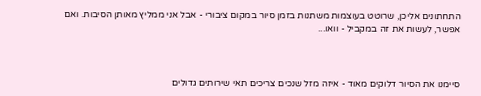התחתונים אליכן, שרוטט בעוצמות משתנות בזמן סיור במקום ציבורי - אבל אני ממליץ מאותן הסיבות. ואם אפשר, לעשות את זה במקביל - וואו...



סיימנו את הסיור דלוקים מאוד - איזה מזל שנכים צריכים תאי שירותים גדולים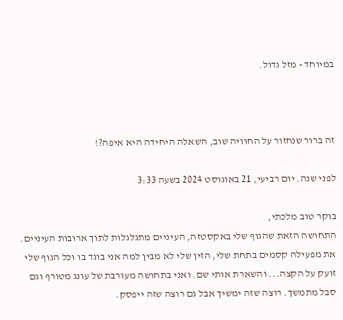במיוחד - מזל גדול.



זה ברור שנחזור על החוויה שוב, השאלה היחידה היא איפה?!

לפני שנה. יום רביעי, 21 באוגוסט 2024 בשעה 3:33

בוקר טוב מלכתי,
התחושה הזאת שהגוף שלי באקסטזה, העיניים מתגלגלות לתוך ארובות העיניים. את מפעילה קסמים בתחת שלי, הזין שלי לא מבין למה אני בוגד בו וכל הגוף שלי זועק על הקצה... והשארת אותי שם. ואני בתחושה מעורבת של עונג מטורף וגם סבל מתמשך. רוצה שזה ימשיך אבל גם רוצה שזה ייפסק.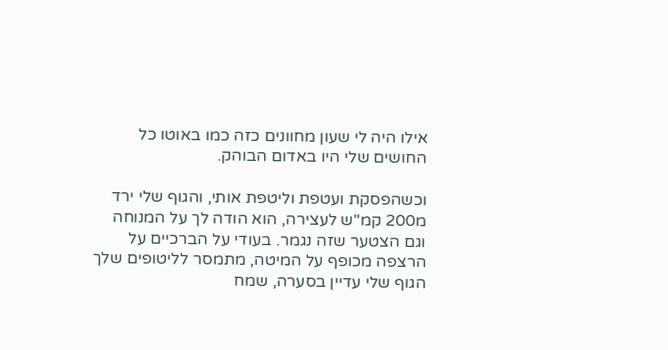אילו היה לי שעון מחוונים כזה כמו באוטו כל החושים שלי היו באדום הבוהק.

וכשהפסקת ועטפת וליטפת אותי, והגוף שלי ירד מ200 קמ"ש לעצירה, הוא הודה לך על המנוחה וגם הצטער שזה נגמר. בעודי על הברכיים על הרצפה מכופף על המיטה, מתמסר לליטופים שלך הגוף שלי עדיין בסערה, שמח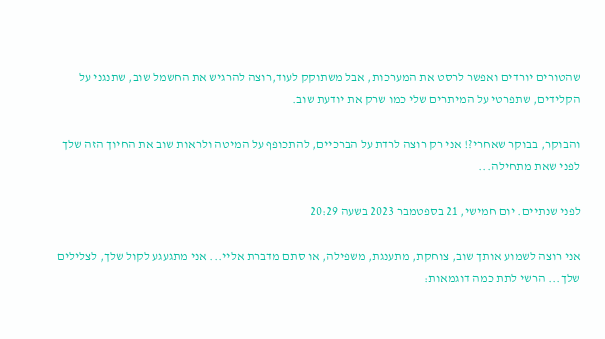שהטורים יורדים ואפשר לרסט את המערכות, אבל משתוקק לעוד,רוצה להרגיש את החשמל שוב, שתנגני על הקלידים, שתפרטי על המיתרים שלי כמו שרק את יודעת שוב.

והבוקר, בבוקר שאחרי?! אני רק רוצה לרדת על הברכיים, להתכופף על המיטה ולראות שוב את החיוך הזה שלך לפני שאת מתחילה...

לפני שנתיים. יום חמישי, 21 בספטמבר 2023 בשעה 20:29

אני רוצה לשמוע אותך שוב, צוחקת, מתענגת, משפילה, או סתם מדברת אליי... אני מתגעגע לקול שלך, לצלילים שלך... הרשי לתת כמה דוגמאות: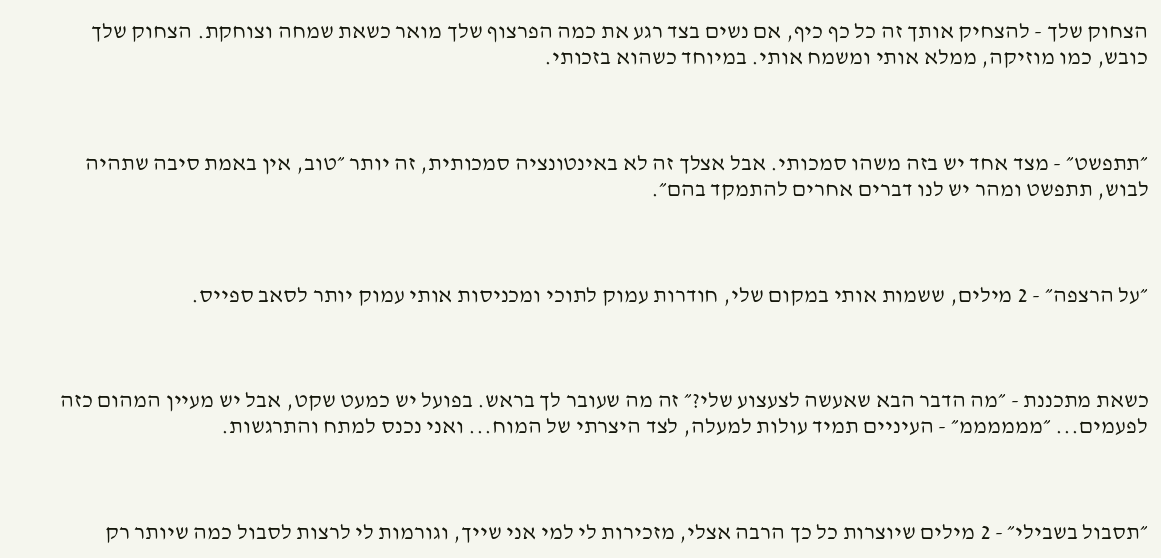הצחוק שלך - להצחיק אותך זה כל כף כיף, אם נשים בצד רגע את כמה הפרצוף שלך מואר כשאת שמחה וצוחקת. הצחוק שלך כובש, כמו מוזיקה, ממלא אותי ומשמח אותי. במיוחד כשהוא בזכותי.



״תתפשט״ - מצד אחד יש בזה משהו סמכותי. אבל אצלך זה לא באינטונציה סמכותית, זה יותר ״טוב, אין באמת סיבה שתהיה לבוש, תתפשט ומהר יש לנו דברים אחרים להתמקד בהם״.



״על הרצפה״ - 2 מילים, ששמות אותי במקום שלי, חודרות עמוק לתוכי ומכניסות אותי עמוק יותר לסאב ספייס.



כשאת מתכננת - ״מה הדבר הבא שאעשה לצעצוע שלי?״ זה מה שעובר לך בראש. בפועל יש כמעט שקט, אבל יש מעיין המהום כזה לפעמים... ״ממממממ״ - העיניים תמיד עולות למעלה, לצד היצרתי של המוח... ואני נכנס למתח והתרגשות.



״תסבול בשבילי״ - 2 מילים שיוצרות כל כך הרבה אצלי, מזכירות לי למי אני שייך, וגורמות לי לרצות לסבול כמה שיותר רק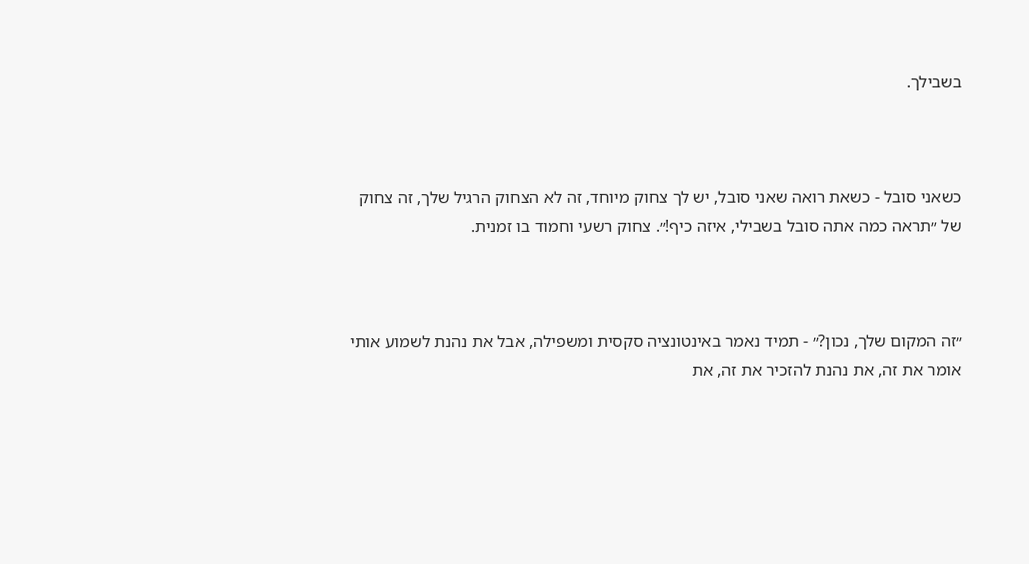בשבילך.



כשאני סובל - כשאת רואה שאני סובל, יש לך צחוק מיוחד, זה לא הצחוק הרגיל שלך, זה צחוק של ״תראה כמה אתה סובל בשבילי, איזה כיף!״. צחוק רשעי וחמוד בו זמנית.



״זה המקום שלך, נכון?״ - תמיד נאמר באינטונציה סקסית ומשפילה, אבל את נהנת לשמוע אותי אומר את זה, את נהנת להזכיר את זה, את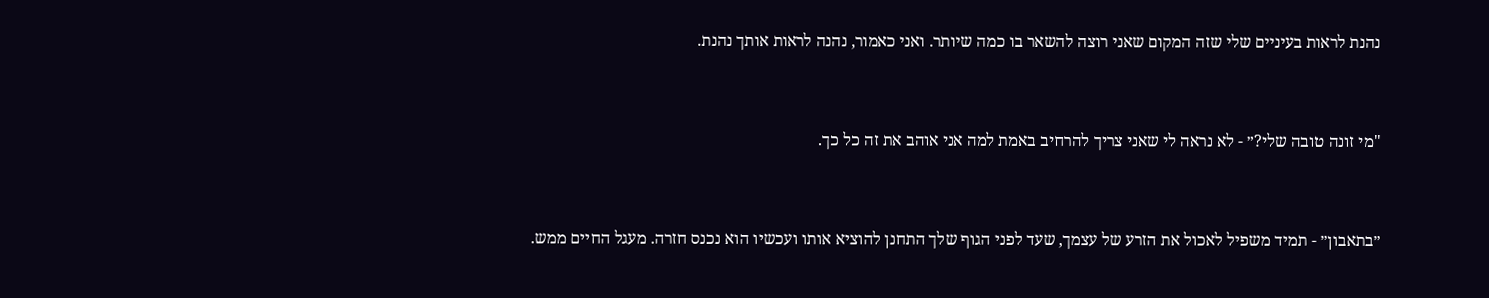נהנת לראות בעיניים שלי שזה המקום שאני רוצה להשאר בו כמה שיותר. ואני כאמור, נהנה לראות אותך נהנת.



"מי זונה טובה שלי?״ - לא נראה לי שאני צריך להרחיב באמת למה אני אוהב את זה כל כך.



״בתאבון״ - תמיד משפיל לאכול את הזרע של עצמך, שעד לפני הגוף שלך התחנן להוציא אותו ועכשיו הוא נכנס חזרה. מעגל החיים ממש.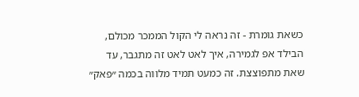כשאת גומרת - זה נראה לי הקול הממכר מכולם, הבילד אפ לגמירה, איך לאט לאט זה מתגבר, עד שאת מתפוצצת. זה כמעט תמיד מלווה בכמה ״פאק״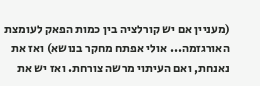(מעניין אם יש קורלציה בין כמות הפאק לעומצת האורגזמה... אולי אפתח מחקר בנושא) ואז את נאנחת, ואם העיתוי מרשה צורחת. ואז יש את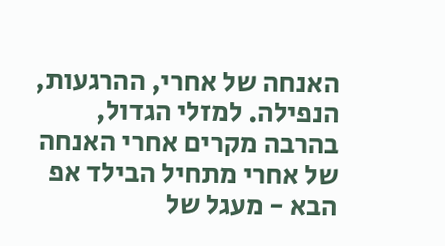האנחה של אחרי, ההרגעות, הנפילה. למזלי הגדול, בהרבה מקרים אחרי האנחה של אחרי מתחיל הבילד אפ הבא - מעגל של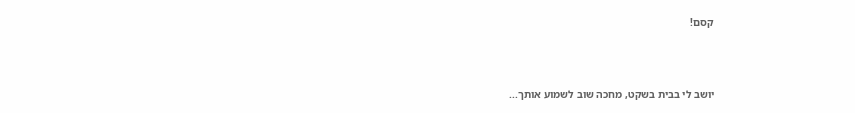קסם!



יושב לי בבית בשקט, מחכה שוב לשמוע אותך...